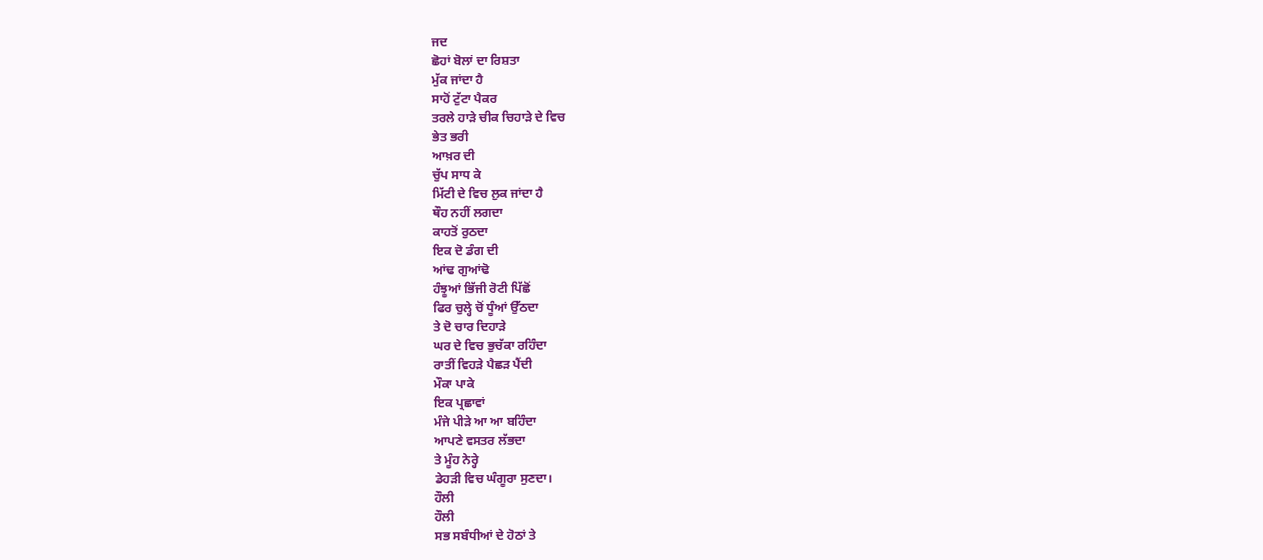ਜਦ
ਛੋਹਾਂ ਬੋਲਾਂ ਦਾ ਰਿਸ਼ਤਾ
ਮੁੱਕ ਜਾਂਦਾ ਹੈ
ਸਾਹੋਂ ਟੁੱਟਾ ਪੈਕਰ
ਤਰਲੇ ਹਾੜੇ ਚੀਕ ਚਿਹਾੜੇ ਦੇ ਵਿਚ
ਭੇਤ ਭਰੀ
ਆਖ਼ਰ ਦੀ
ਚੁੱਪ ਸਾਧ ਕੇ
ਮਿੱਟੀ ਦੇ ਵਿਚ ਲੁਕ ਜਾਂਦਾ ਹੈ
ਥੌਹ ਨਹੀਂ ਲਗਦਾ
ਕਾਹਤੋਂ ਰੁਠਦਾ
ਇਕ ਦੋ ਡੰਗ ਦੀ
ਆਂਢ ਗੁਆਂਢੋ
ਹੰਝੂਆਂ ਭਿੱਜੀ ਰੋਟੀ ਪਿੱਛੋਂ
ਫਿਰ ਚੁਲ੍ਹੇ ਚੋਂ ਧੂੰਆਂ ਉੱਠਦਾ
ਤੇ ਦੋ ਚਾਰ ਦਿਹਾੜੇ
ਘਰ ਦੇ ਵਿਚ ਭੁਚੱਕਾ ਰਹਿੰਦਾ
ਰਾਤੀਂ ਵਿਹੜੇ ਪੈਛੜ ਪੈਂਦੀ
ਮੌਕਾ ਪਾਕੇ
ਇਕ ਪ੍ਰਛਾਵਾਂ
ਮੰਜੇ ਪੀੜੇ ਆ ਆ ਬਹਿੰਦਾ
ਆਪਣੇ ਵਸਤਰ ਲੱਭਦਾ
ਤੇ ਮੂੰਹ ਨੇਰ੍ਹੇ
ਡੇਹੜੀ ਵਿਚ ਘੰਗੂਰਾ ਸੁਣਦਾ।
ਹੌਲੀ
ਹੌਲੀ
ਸਭ ਸਬੰਧੀਆਂ ਦੇ ਹੋਠਾਂ ਤੇ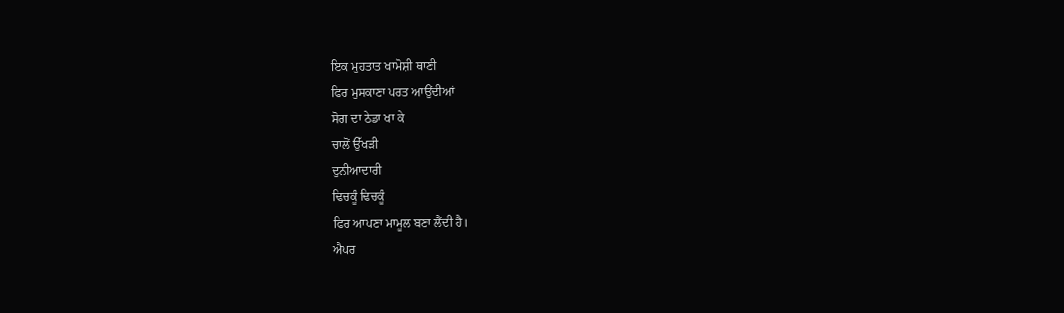ਇਕ ਮੁਹਤਾਤ ਖਾਮੋਸ਼ੀ ਥਾਣੀ
ਫਿਰ ਮੁਸਕਾਣਾ ਪਰਤ ਆਉਂਦੀਆਂ
ਸੋਗ ਦਾ ਠੇਡਾ ਖਾ ਕੇ
ਚਾਲੋਂ ਉੱਖੜੀ
ਦੁਨੀਆਦਾਰੀ
ਢਿਚਕੂੰ ਢਿਚਕੂੰ
ਫਿਰ ਆਪਣਾ ਮਾਮੂਲ ਬਣਾ ਲੈਂਦੀ ਹੈ।
ਐਪਰ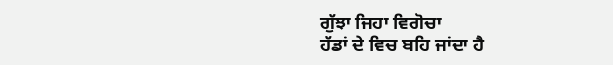ਗੁੱਝਾ ਜਿਹਾ ਵਿਗੋਚਾ
ਹੱਡਾਂ ਦੇ ਵਿਚ ਬਹਿ ਜਾਂਦਾ ਹੈ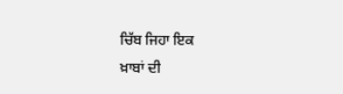ਚਿੱਬ ਜਿਹਾ ਇਕ
ਖ਼ਾਬਾਂ ਦੀ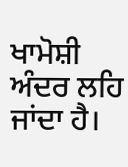ਖਾਮੋਸ਼ੀ ਅੰਦਰ ਲਹਿ ਜਾਂਦਾ ਹੈ।